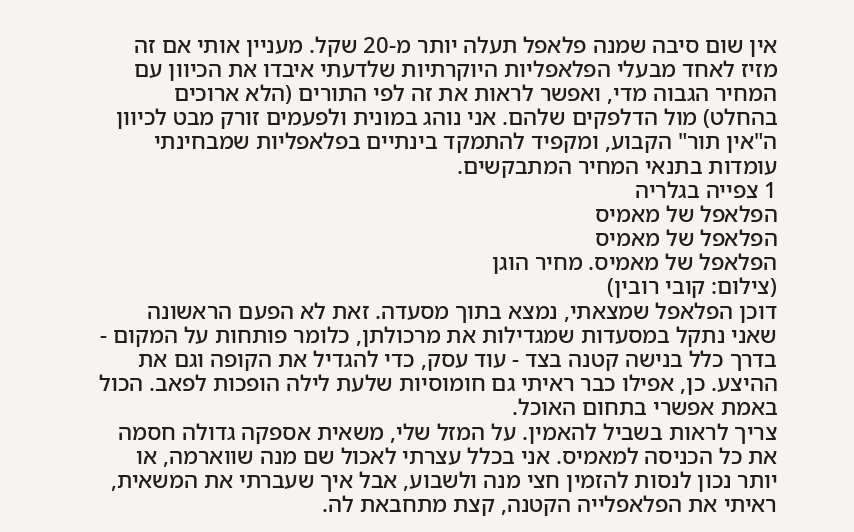אין שום סיבה שמנה פלאפל תעלה יותר מ-20 שקל. מעניין אותי אם זה מזיז לאחד מבעלי הפלאפליות היוקרתיות שלדעתי איבדו את הכיוון עם המחיר הגבוה מדי, ואפשר לראות את זה לפי התורים (הלא ארוכים בהחלט) מול הדלפקים שלהם. אני נוהג במונית ולפעמים זורק מבט לכיוון ה"אין תור" הקבוע, ומקפיד להתמקד בינתיים בפלאפליות שמבחינתי עומדות בתנאי המחיר המתבקשים.
1 צפייה בגלריה
הפלאפל של מאמיס
הפלאפל של מאמיס
הפלאפל של מאמיס. מחיר הוגן
(צילום: קובי רובין)
דוכן הפלאפל שמצאתי, נמצא בתוך מסעדה. זאת לא הפעם הראשונה שאני נתקל במסעדות שמגדילות את מרכולתן, כלומר פותחות על המקום - בדרך כלל בנישה קטנה בצד - עוד עסק, כדי להגדיל את הקופה וגם את ההיצע. כן, אפילו כבר ראיתי גם חומוסיות שלעת לילה הופכות לפאב. הכול באמת אפשרי בתחום האוכל.
צריך לראות בשביל להאמין. על המזל שלי, משאית אספקה גדולה חסמה את כל הכניסה למאמיס. אני בכלל עצרתי לאכול שם מנה שווארמה, או יותר נכון לנסות להזמין חצי מנה ולשבוע, אבל איך שעברתי את המשאית, ראיתי את הפלאפלייה הקטנה, קצת מתחבאת לה.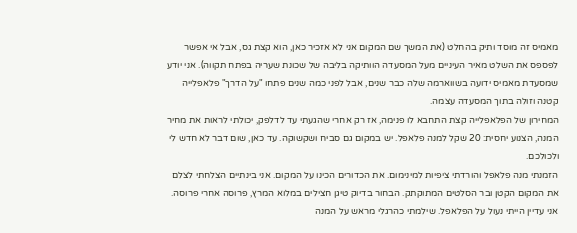מאמיס זה מוסד ותיק בהחלט (את המשך שם המקום אני לא אזכיר כאן, הוא קצת גס, אבל אי אפשר לפספס את השלט מאיר העיניים מעל המסעדה הוותיקה בליבה של שכונת שעריה בפתח תקווה). אני יודע שמסעדת מאמיס ידועה בשווארמה שלה כבר שנים, אבל לפני כמה שנים פתחו "על הדרך" פלאפלייה קטנה וזולה בתוך המסעדה עצמה.
המחירון של הפלאפלייה קצת התחבא לו פנימה, אז רק אחרי שהגעתי עד לדלפק, יכולתי לראות את מחיר המנה, הצנוע יחסית: 20 שקל למנה פלאפל. יש במקום גם סביח ושקשוקה. עד כאן, שום דבר לא חדש לי ולכולכם.
הזמנתי מנה פלאפל והורדתי ציפיות למינימום. את הכדורים הכינו על המקום. אני בינתיים הצלחתי לצלם את המקום הקטן ובר הסלטים המתוקתק. הבחור בדיוק טיגן חצילים במלוא המרץ, פרוסה אחרי פרוסה. אני עדיין הייתי נעול על הפלאפל. שילמתי כהרגלי מראש על המנה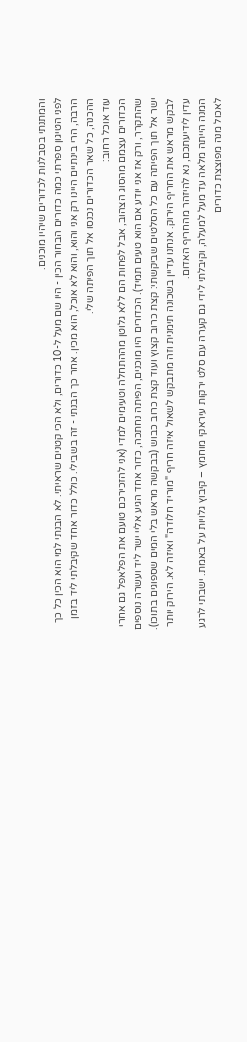והמתנתי בסבלנות לכדורים שיהיו מוכנים.
לפני הטיגון ספרתי כמה כדורים הבחור הכין - היו שם מעל ל-10 כדורים, ולא הכי קטנים שראיתי. לא הבנתי למי הוא הכין כל כך הרבה, הרי בינתיים היינו רק אני והוא, והוא לא אוכל, הוא מכין. אחר כך הבנתי - זה בשבילי. כולל כדור אחד שקיבלתי ליד בזמן ההכנה, כל שאר הכדורים נכנסו אל תוך הפיתה שלי.
עוד אוכל רחוב:
הכדורים עצמם מהסוג הצהוב, אבל לפחות הם ללא גלוטן מההתחלה וטעימים למדי (אני להזכירכם טועם את הפלאפל גם אחרי שהתקרר, ורק אז אני יודע אם הוא טעים תמיד). הכדורים היו מוכנים, הפיתה נחתכה, כדור אחד הגיע אליי ישר ליד ועשרה נוספים ישר אל תוך הפיתה עם כל הסלטים שביקשתי: קצת כרוב קצוץ ועוד קצת כרוב כבוש (בבקשה מראש בלי המים שספוגים בתוכו). לבקש מראש את החריף הירוק. אנחנו עדיין בשכונה תימנית וזה מתבקש לשאול איזה חריף "מוריד חלודה" ואיזה לא. הירוק יותר עדין לידיעתכם, נא להיזהר מהחריף האדום.
המנה הייתה מלאה עד מעל למעלה, וקיבלתי לידי גם קערה עם סלט ירקות עיראקי מוחמץ – קיבוץ גלויות על באמת. ישבתי לרגע לאכול מנה מפוצצת כדורים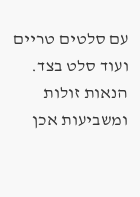עם סלטים טריים ועוד סלט בצד. הנאות זולות ומשביעות אכן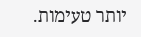יותר טעימות.